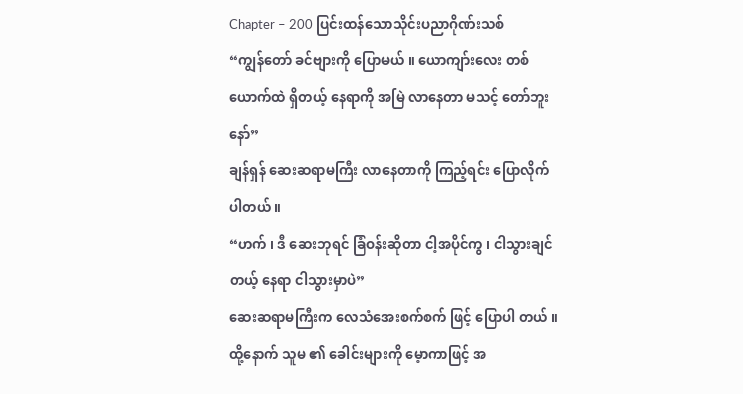Chapter – 200 ပြင်းထန်သောသိုင်းပညာဂိုဏ်းသစ်
“ကျွန်တော် ခင်ဗျားကို ပြောမယ် ။ ယောကျာ်းလေး တစ်ယောက်ထဲ ရှိတယ့် နေရာကို အမြဲ လာနေတာ မသင့် တော်ဘူးနော်”
ချန်ရှန် ဆေးဆရာမကြီး လာနေတာကို ကြည့်ရင်း ပြောလိုက်ပါတယ် ။
“ဟက် ၊ ဒီ ဆေးဘုရင် ခြံဝန်းဆိုတာ ငါ့အပိုင်ကွ ၊ ငါသွားချင်တယ့် နေရာ ငါသွားမှာပဲ”
ဆေးဆရာမကြီးက လေသံအေးစက်စက် ဖြင့် ပြောပါ တယ် ။ ထို့နောက် သူမ ၏ ခေါင်းများကို မေ့ာကာဖြင့် အ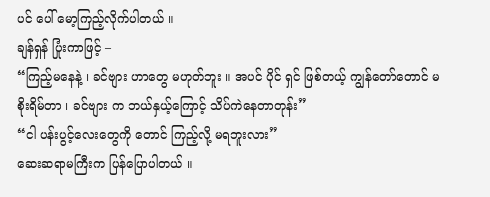ပင် ပေါ် မော့ကြည့်လိုက်ပါတယ် ။
ချန်ရှန် ပြုံးကာဖြင့် –
“ကြည့်မနေနဲ့ ၊ ခင်ဗျား ဟာတွေ မဟုတ်ဘူး ။ အပင် ပိုင် ရှင် ဖြစ်တယ့် ကျွန်တော်တောင် မစိုးရိမ်တာ ၊ ခင်ဗျား က ဘယ်နှယ့်ကြောင့် သိပ်ကဲနေတာတုန်း”
“ငါ ပန်းပွင့်လေးတွေကို တောင် ကြည့်လို့ မရဘူးလား”
ဆေးဆရာမကြီးက ပြန်ပြောပါတယ် ။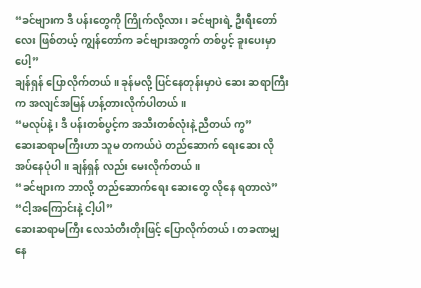“ခင်ဗျားက ဒီ ပန်းတွေကို ကြိုက်လို့လား ၊ ခင်ဗျားရဲ့ ဦးရီးတော်လေး ဖြစ်တယ့် ကျွန်တော်က ခင်ဗျားအတွက် တစ်ပွင့် ခူးပေးမှာပေါ့”
ချန်ရှန် ပြောလိုက်တယ် ။ ခုန်မလို့ ပြင်နေတုန်းမှာပဲ ဆေး ဆရာကြီးက အလျင်အမြန် ဟန့်တားလိုက်ပါတယ် ။
“မလုပ်နဲ့ ၊ ဒီ ပန်းတစ်ပွင့်က အသီးတစ်လုံးနဲ့ ညီတယ် ကွ”
ဆေးဆရာမကြီးဟာ သူမ တကယ်ပဲ တည်ဆောက် ရေးဆေး လိုအပ်နေပုံပါ ။ ချန်ရှန် လည်း မေးလိုက်တယ် ။
“ခင်ဗျားက ဘာလို့ တည်ဆောက်ရေး ဆေးတွေ လိုနေ ရတာလဲ”
“ငါ့အကြောင်းနဲ့ ငါ့ပါ”
ဆေးဆရာမကြီး လေသံတီးတိုးဖြင့် ပြောလိုက်တယ် ၊ တခဏမျှ နေ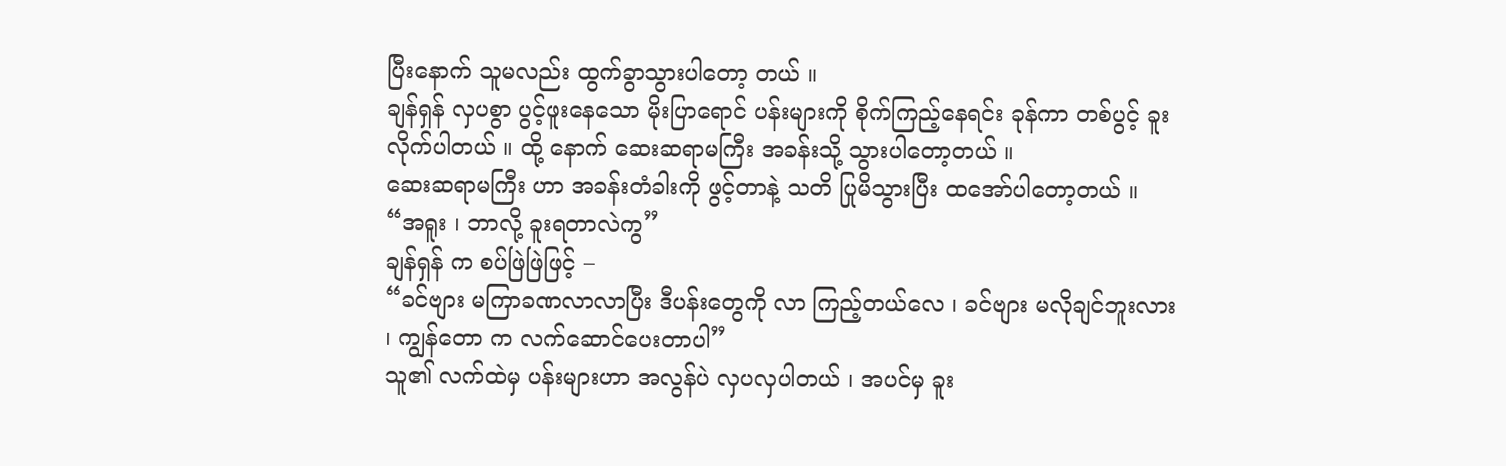ပြီးနောက် သူမလည်း ထွက်ခွာသွားပါတော့ တယ် ။
ချန်ရှန် လှပစွာ ပွင့်ဖူးနေသော မိုးပြာရောင် ပန်းများကို စိုက်ကြည့်နေရင်း ခုန်ကာ တစ်ပွင့် ခူးလိုက်ပါတယ် ။ ထို့ နောက် ဆေးဆရာမကြီး အခန်းသို့ သွားပါတော့တယ် ။
ဆေးဆရာမကြီး ဟာ အခန်းတံခါးကို ဖွင့်တာနဲ့ သတိ ပြုမိသွားပြီး ထအော်ပါတော့တယ် ။
“အရူး ၊ ဘာလို့ ခူးရတာလဲကွ”
ချန်ရှန် က စပ်ဖြဲဖြဲဖြင့် –
“ခင်ဗျား မကြာခဏလာလာပြီး ဒီပန်းတွေကို လာ ကြည့်တယ်လေ ၊ ခင်ဗျား မလိုချင်ဘူးလား ၊ ကျွန်တော က လက်ဆောင်ပေးတာပါ”
သူ၏ လက်ထဲမှ ပန်းများဟာ အလွန်ပဲ လှပလှပါတယ် ၊ အပင်မှ ခူး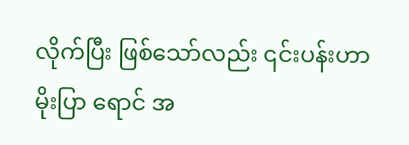လိုက်ပြီး ဖြစ်သော်လည်း ၎င်းပန်းဟာ မိုးပြာ ရောင် အ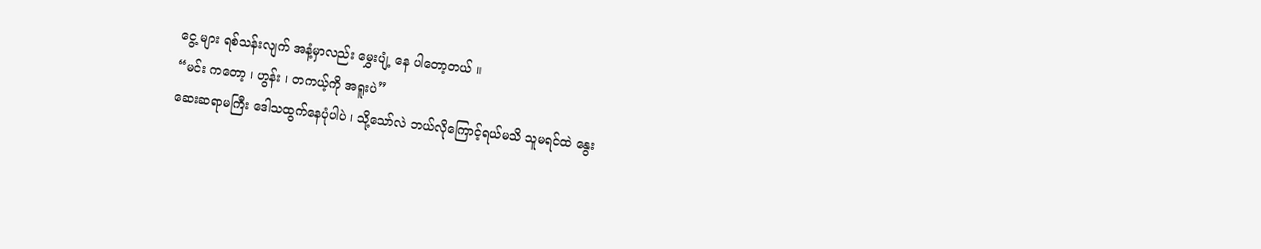ငွေ့ များ ရစ်သန်းလျက် အနံ့မှာလည်း မွှေးပျံ့ နေ ပါတော့တယ် ။
“မင်း ကတော့ ၊ ဟွန်း ၊ တကယ့်ကို အရူးပဲ”
ဆေးဆရာမကြီး ဒေါသထွက်နေပုံပါပဲ ၊ သို့သော်လဲ ဘယ်လိုကြောင့်ရယ်မသိ သူမရင်ထဲ နွေး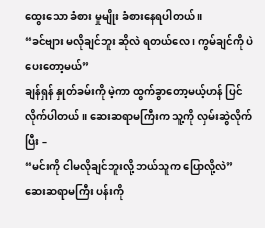ထွေးသော ခံစား မှုမျိုး ခံစားနေရပါတယ် ။
“ခင်ဗျား မလိုချင်ဘူး ဆိုလဲ ရတယ်လေ ၊ ကွမ်ချင်ကို ပဲ ပေးတော့မယ်”
ချန်ရှန် နှုတ်ခမ်းကို မဲ့ကာ ထွက်ခွာတော့မယ့်ဟန် ပြင် လိုက်ပါတယ် ။ ဆေးဆရာမကြီးက သူ့ကို လှမ်းဆွဲလိုက် ပြီး –
“မင်းကို ငါမလိုချင်ဘူးလို့ ဘယ်သူက ပြောလို့လဲ”
ဆေးဆရာမကြီး ပန်းကို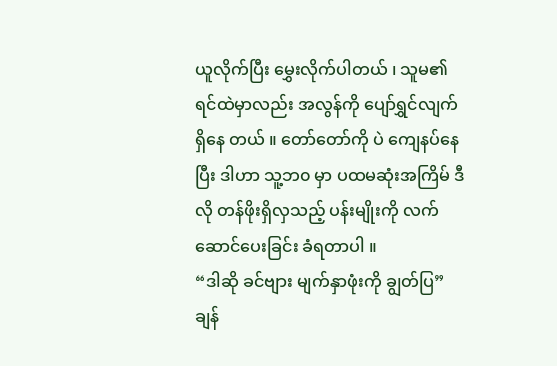ယူလိုက်ပြီး မွှေးလိုက်ပါတယ် ၊ သူမ၏ ရင်ထဲမှာလည်း အလွန်ကို ပျော်ရွှင်လျက်ရှိနေ တယ် ။ တော်တော်ကို ပဲ ကျေနပ်နေပြီး ဒါဟာ သူ့ဘ၀ မှာ ပထမဆုံးအကြိမ် ဒီလို တန်ဖိုးရှိလှသည့် ပန်းမျိုးကို လက် ဆောင်ပေးခြင်း ခံရတာပါ ။
“ဒါဆို ခင်ဗျား မျက်နှာဖုံးကို ချွတ်ပြ”
ချန်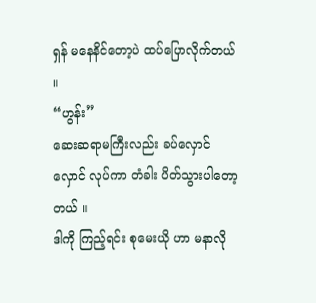ရှန် မနေနိင်တော့ပဲ ထပ်ပြောလိုက်တယ် ။
“ဟွန်း”
ဆေးဆရာမကြီးလည်း ခပ်လှောင်လှောင် လုပ်ကာ တံခါး ပိတ်သွားပါတော့တယ် ။
ဒါကို ကြည့်ရင်း စုမေးယို ဟာ မနာလို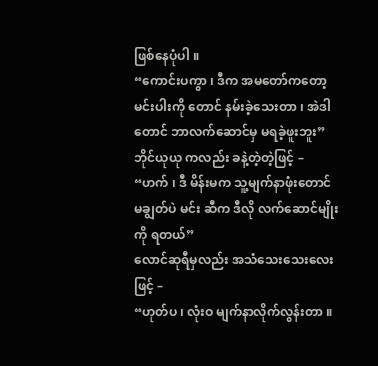ဖြစ်နေပုံပါ ။
“ကောင်းပကွာ ၊ ဒီက အမတော်ကတော့ မင်းပါးကို တောင် နမ်းခဲ့သေးတာ ၊ အဲဒါတောင် ဘာလက်ဆောင်မှ မရခဲ့ဖူးဘူး”
ဘိုင်ယုယု ကလည်း ခနဲ့တဲ့တဲ့ဖြင့် –
“ဟက် ၊ ဒီ မိန်းမက သူ့မျက်နာဖုံးတောင် မချွတ်ပဲ မင်း ဆီက ဒီလို လက်ဆောင်မျိုးကို ရတယ်”
လောင်ဆုရီမှလည်း အသံသေးသေးလေးဖြင့် –
“ဟုတ်ပ ၊ လုံးဝ မျက်နာလိုက်လွန်းတာ ။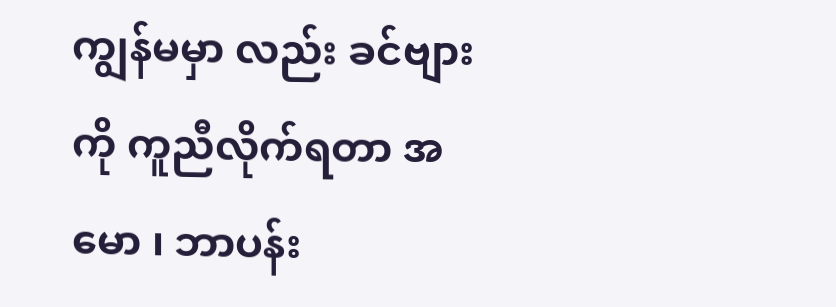ကျွန်မမှာ လည်း ခင်ဗျားကို ကူညီလိုက်ရတာ အမော ၊ ဘာပန်း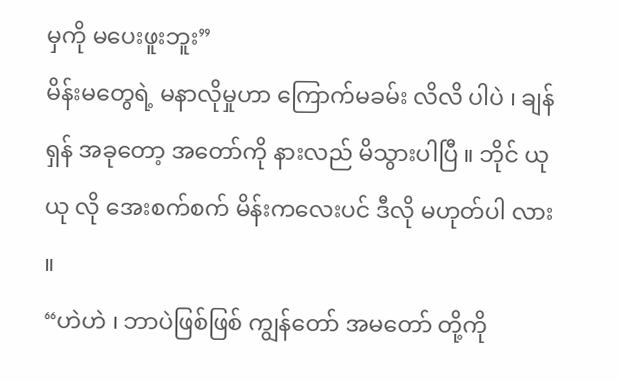မှကို မပေးဖူးဘူး”
မိန်းမတွေရဲ့ မနာလိုမှုဟာ ကြောက်မခမ်း လိလိ ပါပဲ ၊ ချန်ရှန် အခုတော့ အတော်ကို နားလည် မိသွားပါပြီ ။ ဘိုင် ယုယု လို အေးစက်စက် မိန်းကလေးပင် ဒီလို မဟုတ်ပါ လား ။
“ဟဲဟဲ ၊ ဘာပဲဖြစ်ဖြစ် ကျွန်တော် အမတော် တို့ကို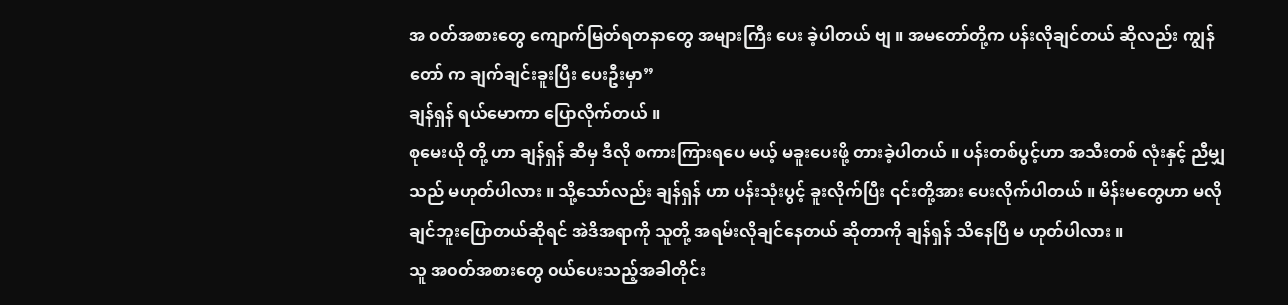အ ၀တ်အစားတွေ ကျောက်မြတ်ရတနာတွေ အများကြီး ပေး ခဲ့ပါတယ် ဗျ ။ အမတော်တို့က ပန်းလိုချင်တယ် ဆိုလည်း ကျွန်တော် က ချက်ချင်းခူးပြီး ပေးဦးမှာ”
ချန်ရှန် ရယ်မောကာ ပြောလိုက်တယ် ။
စုမေးယို တို့ ဟာ ချန်ရှန် ဆီမှ ဒီလို စကားကြားရပေ မယ့် မခူးပေးဖို့ တားခဲ့ပါတယ် ။ ပန်းတစ်ပွင့်ဟာ အသီးတစ် လုံးနှင့် ညီမျှသည် မဟုတ်ပါလား ။ သို့သော်လည်း ချန်ရှန် ဟာ ပန်းသုံးပွင့် ခူးလိုက်ပြီး ၎င်းတို့အား ပေးလိုက်ပါတယ် ။ မိန်းမတွေဟာ မလိုချင်ဘူးပြောတယ်ဆိုရင် အဲဒိအရာကို သူတို့ အရမ်းလိုချင်နေတယ် ဆိုတာကို ချန်ရှန် သိနေပြီ မ ဟုတ်ပါလား ။
သူ အ၀တ်အစားတွေ ၀ယ်ပေးသည့်အခါတိုင်း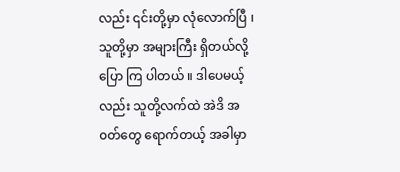လည်း ၎င်းတို့မှာ လုံလောက်ပြီ ၊ သူတို့မှာ အများကြီး ရှိတယ်လို့ ပြော ကြ ပါတယ် ။ ဒါပေမယ့်လည်း သူတို့လက်ထဲ အဲဒိ အ၀တ်တွေ ရောက်တယ့် အခါမှာ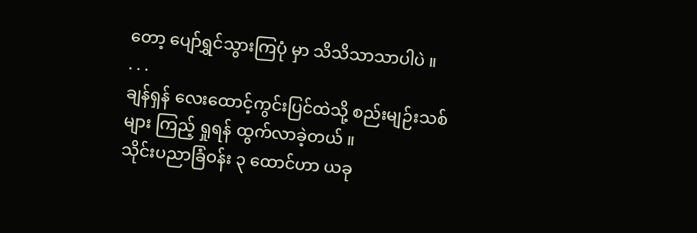တော့ ပျော်ရွှင်သွားကြပုံ မှာ သိသိသာသာပါပဲ ။
. . .
ချန်ရှန် လေးထောင့်ကွင်းပြင်ထဲသို့ စည်းမျဉ်းသစ် များ ကြည့် ရှုရန် ထွက်လာခဲ့တယ် ။
သိုင်းပညာခြံဝန်း ၃ ထောင်ဟာ ယခု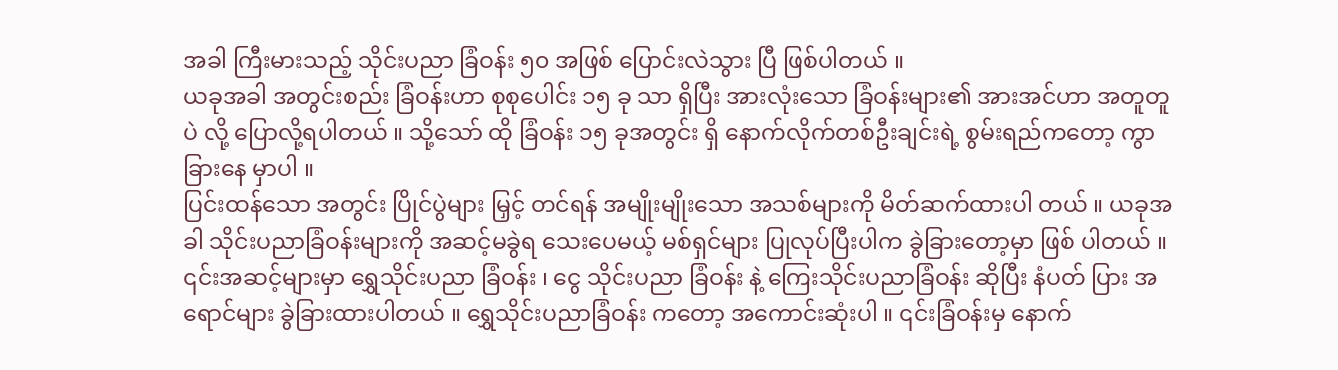အခါ ကြီးမားသည့် သိုင်းပညာ ခြံဝန်း ၅၀ အဖြစ် ပြောင်းလဲသွား ပြီ ဖြစ်ပါတယ် ။
ယခုအခါ အတွင်းစည်း ခြံဝန်းဟာ စုစုပေါင်း ၁၅ ခု သာ ရှိပြီး အားလုံးသော ခြံဝန်းများ၏ အားအင်ဟာ အတူတူပဲ လို့ ပြောလို့ရပါတယ် ။ သို့သော် ထို ခြံဝန်း ၁၅ ခုအတွင်း ရှိ နောက်လိုက်တစ်ဦးချင်းရဲ့ စွမ်းရည်ကတော့ ကွာခြားနေ မှာပါ ။
ပြင်းထန်သော အတွင်း ပြိုင်ပွဲများ မြှင့် တင်ရန် အမျိုးမျိုးသော အသစ်များကို မိတ်ဆက်ထားပါ တယ် ။ ယခုအခါ သိုင်းပညာခြံဝန်းများကို အဆင့်မခွဲရ သေးပေမယ့် မစ်ရှင်များ ပြုလုပ်ပြီးပါက ခွဲခြားတော့မှာ ဖြစ် ပါတယ် ။ ၎င်းအဆင့်များမှာ ရွှေသိုင်းပညာ ခြံဝန်း ၊ ငွေ သိုင်းပညာ ခြံဝန်း နဲ့ ကြေးသိုင်းပညာခြံဝန်း ဆိုပြီး နံပတ် ပြား အရောင်များ ခွဲခြားထားပါတယ် ။ ရွှေသိုင်းပညာခြံဝန်း ကတော့ အကောင်းဆုံးပါ ။ ၎င်းခြံဝန်းမှ နောက်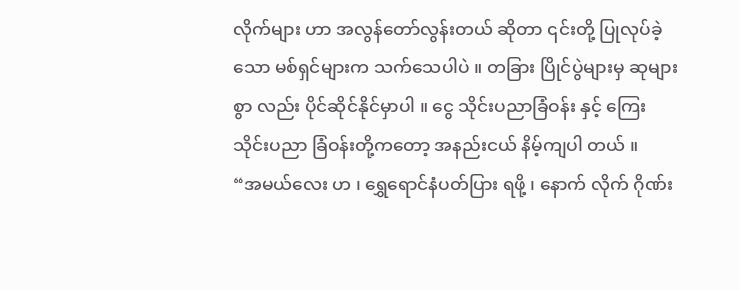လိုက်များ ဟာ အလွန်တော်လွန်းတယ် ဆိုတာ ၎င်းတို့ ပြုလုပ်ခဲ့သော မစ်ရှင်များက သက်သေပါပဲ ။ တခြား ပြိုင်ပွဲများမှ ဆုများ စွာ လည်း ပိုင်ဆိုင်နိုင်မှာပါ ။ ငွေ သိုင်းပညာခြံဝန်း နှင့် ကြေး သိုင်းပညာ ခြံဝန်းတို့ကတော့ အနည်းငယ် နိမ့်ကျပါ တယ် ။
“အမယ်လေး ဟ ၊ ရွှေရောင်နံပတ်ပြား ရဖို့ ၊ နောက် လိုက် ဂိုဏ်း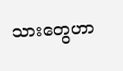သားတွေဟာ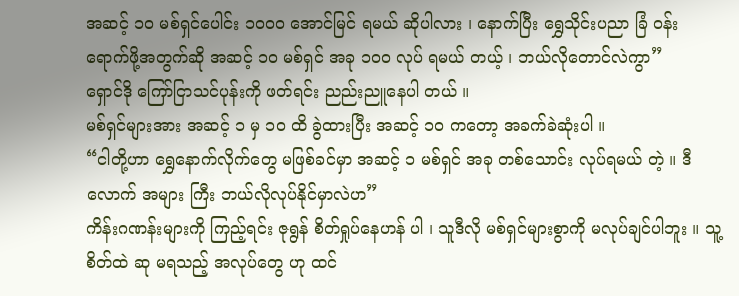အဆင့် ၁၀ မစ်ရှင်ပေါင်း ၁၀၀၀ အောင်မြင် ရမယ် ဆိုပါလား ၊ နောက်ပြီး ရွှေသိုင်းပညာ ခြံ ၀န်း ရောက်ဖို့အတွက်ဆို အဆင့် ၁၀ မစ်ရှင် အခု ၁၀၀ လုပ် ရမယ် တယ့် ၊ ဘယ်လိုတောင်လဲကွာ”
ရှောင်ဒို ကြော်ငြာသင်ပုန်းကို ဖတ်ရင်း ညည်းညူနေပါ တယ် ။
မစ်ရှင်များအား အဆင့် ၁ မှ ၁၀ ထိ ခွဲထားပြီး အဆင့် ၁၀ ကတော့ အခက်ခဲဆုံးပါ ။
“ငါတို့ဟာ ရွှေနောက်လိုက်တွေ မဖြစ်ခင်မှာ အဆင့် ၁ မစ်ရှင် အခု တစ်သောင်း လုပ်ရမယ် တဲ့ ။ ဒီလောက် အများ ကြီး ဘယ်လိုလုပ်နိုင်မှာလဲဟ”
ကိန်းဂဏန်းများကို ကြည့်ရင်း ဇုရွန် စိတ်ရှုပ်နေဟန် ပါ ၊ သူဒီလို မစ်ရှင်များစွာကို မလုပ်ချင်ပါဘူး ။ သူ့စိတ်ထဲ ဆု မရသည့် အလုပ်တွေ ဟု ထင်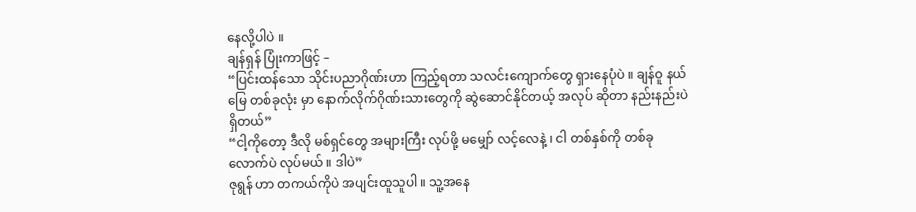နေလို့ပါပဲ ။
ချန်ရှန် ပြုံးကာဖြင့် –
“ပြင်းထန်သော သိုင်းပညာဂိုဏ်းဟာ ကြည့်ရတာ သလင်းကျောက်တွေ ရှားနေပုံပဲ ။ ချန်ဝူ နယ်မြေ တစ်ခုလုံး မှာ နောက်လိုက်ဂိုဏ်းသားတွေကို ဆွဲဆောင်နိုင်တယ့် အလုပ် ဆိုတာ နည်းနည်းပဲ ရှိတယ်”
“ငါ့ကိုတော့ ဒီလို မစ်ရှင်တွေ အများကြီး လုပ်ဖို့ မမျှော် လင့်လေနဲ့ ၊ ငါ တစ်နှစ်ကို တစ်ခုလောက်ပဲ လုပ်မယ် ။ ဒါပဲ”
ဇုရွန် ဟာ တကယ်ကိုပဲ အပျင်းထူသူပါ ။ သူ့အနေ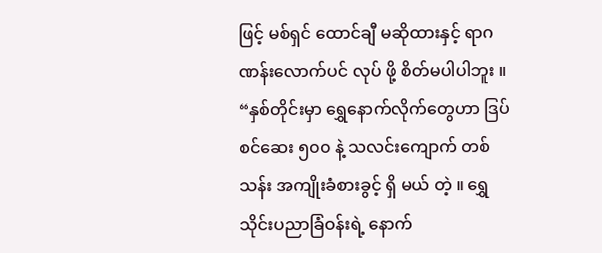ဖြင့် မစ်ရှင် ထောင်ချီ မဆိုထားနှင့် ရာဂဏန်းလောက်ပင် လုပ် ဖို့ စိတ်မပါပါဘူး ။
“နှစ်တိုင်းမှာ ရွှေနောက်လိုက်တွေဟာ ဒြပ်စင်ဆေး ၅၀၀ နဲ့ သလင်းကျောက် တစ်သန်း အကျိုးခံစားခွင့် ရှိ မယ် တဲ့ ။ ရွှေသိုင်းပညာခြံဝန်းရဲ့ နောက်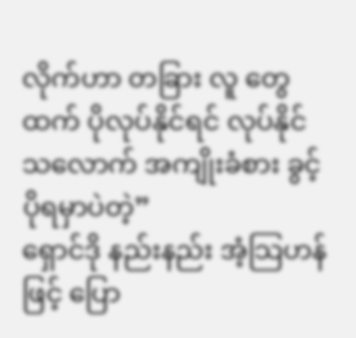လိုက်ဟာ တခြား လူ တွေထက် ပိုလုပ်နိုင်ရင် လုပ်နိုင်သလောက် အကျိုးခံစား ခွင့် ပိုရမှာပဲတဲ့”
ရှောင်ဒို နည်းနည်း အံ့သြဟန်ဖြင့် ပြော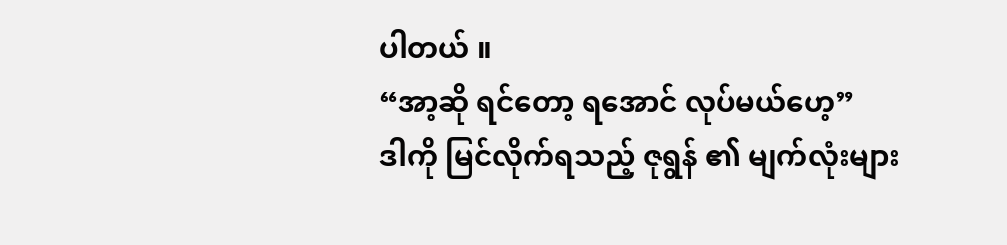ပါတယ် ။
“အာ့ဆို ရင်တော့ ရအောင် လုပ်မယ်ဟေ့”
ဒါကို မြင်လိုက်ရသည့် ဇုရွန် ၏ မျက်လုံးများ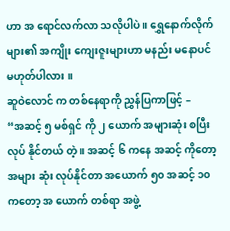ဟာ အ ရောင်လက်လာ သလိုပါပဲ ။ ရွှေနောက်လိုက်များ၏ အကျိုး ကျေးဇူးများဟာ မနည်း မနောပင် မဟုတ်ပါလား ။
ဆူဝဲလောင် က တစ်နေရာကို ညွှန်ပြကာဖြင့် –
“အဆင့် ၅ မစ်ရှင် ကို ၂ ယောက် အများဆုံး စပြီးလုပ် နိုင်တယ် တဲ့ ။ အဆင့် ၆ ကနေ အဆင့် ကိုတော့ အများ ဆုံး လုပ်နိုင်တာ အယောက် ၅၀ အဆင့် ၁၀ ကတော့ အ ယောက် တစ်ရာ အဖွဲ့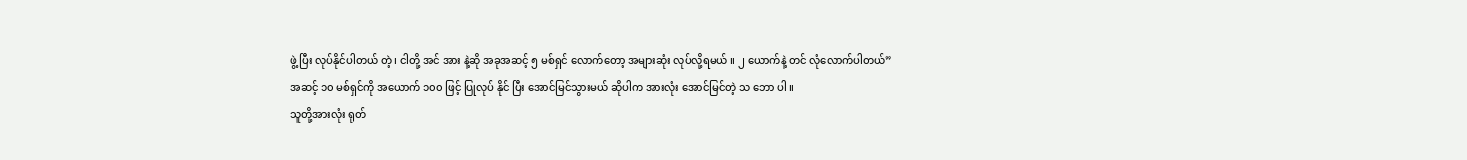ဖွဲ့ ပြီး လုပ်နိုင်ပါတယ် တဲ့ ၊ ငါတို့ အင် အား နဲ့ဆို အခုအဆင့် ၅ မစ်ရှင် လောက်တော့ အများဆုံး လုပ်လို့ရမယ် ။ ၂ ယောက်နဲ့ တင် လုံလောက်ပါတယ်”
အဆင့် ၁၀ မစ်ရှင်ကို အယောက် ၁၀၀ ဖြင့် ပြုလုပ် နိုင် ပြီး အောင်မြင်သွားမယ် ဆိုပါက အားလုံး အောင်မြင်တဲ့ သ ဘော ပါ ။
သူတို့အားလုံး ရုတ်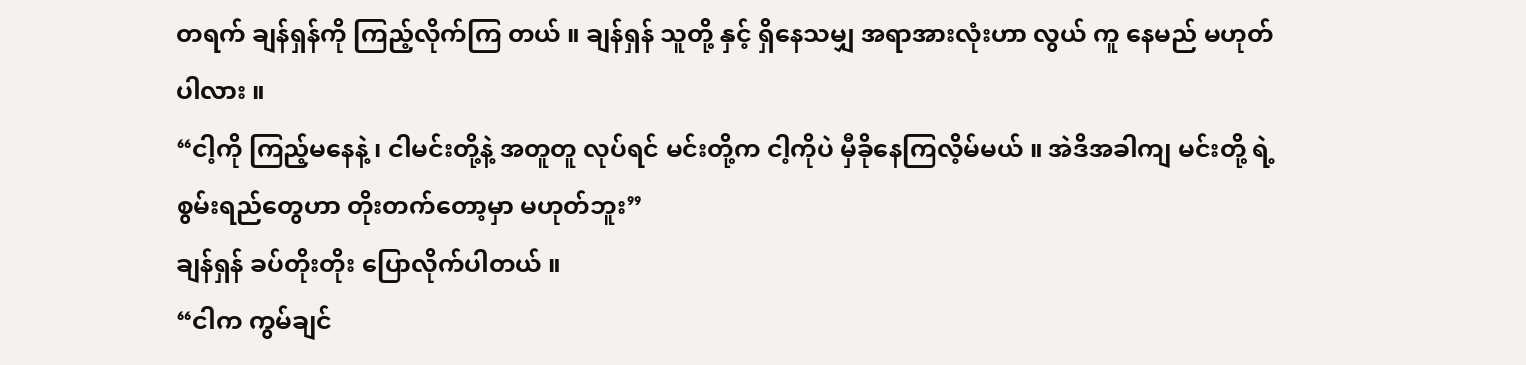တရက် ချန်ရှန်ကို ကြည့်လိုက်ကြ တယ် ။ ချန်ရှန် သူတို့ နှင့် ရှိနေသမျှ အရာအားလုံးဟာ လွယ် ကူ နေမည် မဟုတ်ပါလား ။
“ငါ့ကို ကြည့်မနေနဲ့ ၊ ငါမင်းတို့နဲ့ အတူတူ လုပ်ရင် မင်းတို့က ငါ့ကိုပဲ မှီခိုနေကြလိ့မ်မယ် ။ အဲဒိအခါကျ မင်းတို့ ရဲ့ စွမ်းရည်တွေဟာ တိုးတက်တော့မှာ မဟုတ်ဘူး”
ချန်ရှန် ခပ်တိုးတိုး ပြောလိုက်ပါတယ် ။
“ငါက ကွမ်ချင်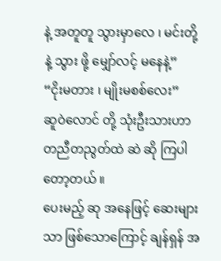နဲ့ အတူတူ သွားမှာလေ ၊ မင်းတို့နဲ့ သွား ဖို့ မျှော်လင့် မနေနဲ့”
“ငိုးမတား ၊ မျိုးမစစ်လေး”
ဆူဝဲလောင် တို့ သုံးဦးသားဟာ တညီတညွတ်ထဲ ဆဲ ဆို ကြပါတော့တယ် ။
ပေးမည့် ဆု အနေဖြင့် ဆေးများသာ ဖြစ်သောကြောင့် ချန်ရှန် အ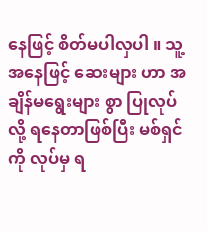နေဖြင့် စိတ်မပါလှပါ ။ သူ့အနေဖြင့် ဆေးများ ဟာ အချိန်မရွေးများ စွာ ပြုလုပ်လို့ ရနေတာဖြစ်ပြီး မစ်ရှင် ကို လုပ်မှ ရ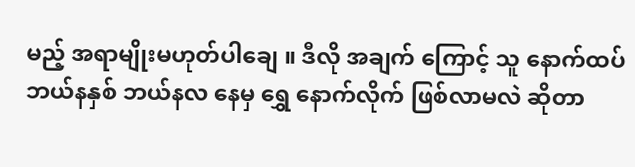မည့် အရာမျိုးမဟုတ်ပါချေ ။ ဒီလို အချက် ကြောင့် သူ နောက်ထပ် ဘယ်နနှစ် ဘယ်နလ နေမှ ရွှေ နောက်လိုက် ဖြစ်လာမလဲ ဆိုတာ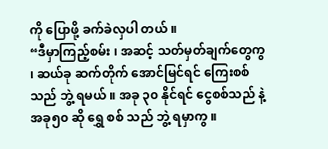ကို ပြောဖို့ ခက်ခဲလှပါ တယ် ။
“ဒီမှာကြည့်စမ်း ၊ အဆင့် သတ်မှတ်ချက်တွေကွ ၊ ဆယ်ခု ဆက်တိုက် အောင်မြင်ရင် ကြေးစစ်သည် ဘွဲ့ ရမယ် ။ အခု ၃၀ နိုင်ရင် ငွေစစ်သည် နဲ့ အခု၅၀ ဆို ရွှေ စစ် သည် ဘွဲ့ ရမှာကွ ။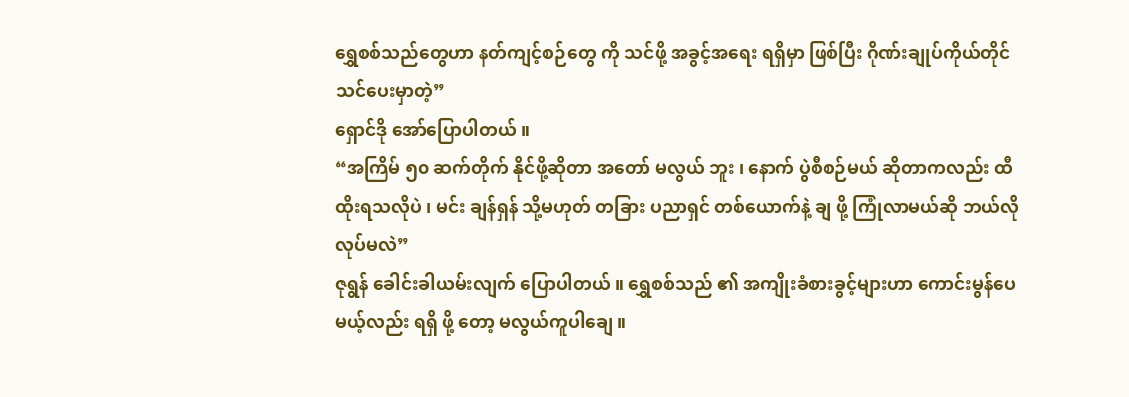ရွှေစစ်သည်တွေဟာ နတ်ကျင့်စဉ်တွေ ကို သင်ဖို့ အခွင့်အရေး ရရှိမှာ ဖြစ်ပြီး ဂိုဏ်းချုပ်ကိုယ်တိုင် သင်ပေးမှာတဲ့”
ရှောင်ဒို အော်ပြောပါတယ် ။
“အကြိမ် ၅၀ ဆက်တိုက် နိုင်ဖို့ဆိုတာ အတော် မလွယ် ဘူး ၊ နောက် ပွဲစီစဉ်မယ် ဆိုတာကလည်း ထီထိုးရသလိုပဲ ၊ မင်း ချန်ရှန် သို့မဟုတ် တခြား ပညာရှင် တစ်ယောက်နဲ့ ချ ဖို့ ကြုံလာမယ်ဆို ဘယ်လိုလုပ်မလဲ”
ဇုရွန် ခေါင်းခါယမ်းလျက် ပြောပါတယ် ။ ရွှေစစ်သည် ၏ အကျိုးခံစားခွင့်များဟာ ကောင်းမွန်ပေမယ့်လည်း ရရှိ ဖို့ တော့ မလွယ်ကူပါချေ ။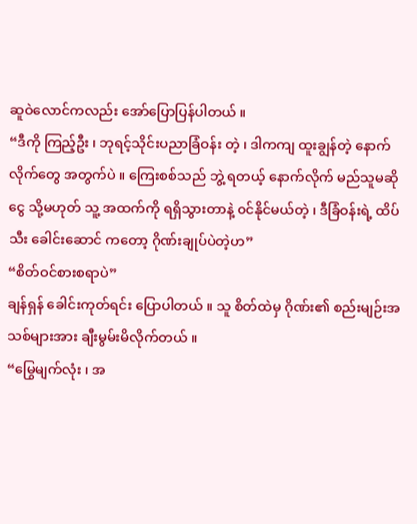ဆူဝဲလောင်ကလည်း အော်ပြောပြန်ပါတယ် ။
“ဒီကို ကြည့်ဦး ၊ ဘုရင့်သိုင်းပညာခြံဝန်း တဲ့ ၊ ဒါကကျ ထူးချွန်တဲ့ နောက်လိုက်တွေ အတွက်ပဲ ။ ကြေးစစ်သည် ဘွဲ့ ရတယ့် နောက်လိုက် မည်သူမဆို ငွေ သို့မဟုတ် သူ့ အထက်ကို ရရှိသွားတာနဲ့ ၀င်နိုင်မယ်တဲ့ ၊ ဒီခြံဝန်းရဲ့ ထိပ် သီး ခေါင်းဆောင် ကတော့ ဂိုဏ်းချုပ်ပဲတဲ့ဟ”
“စိတ်ဝင်စားစရာပဲ”
ချန်ရှန် ခေါင်းကုတ်ရင်း ပြောပါတယ် ။ သူ စိတ်ထဲမှ ဂိုဏ်း၏ စည်းမျဉ်းအသစ်များအား ချီးမွမ်းမိလိုက်တယ် ။
“မြွေမျက်လုံး ၊ အ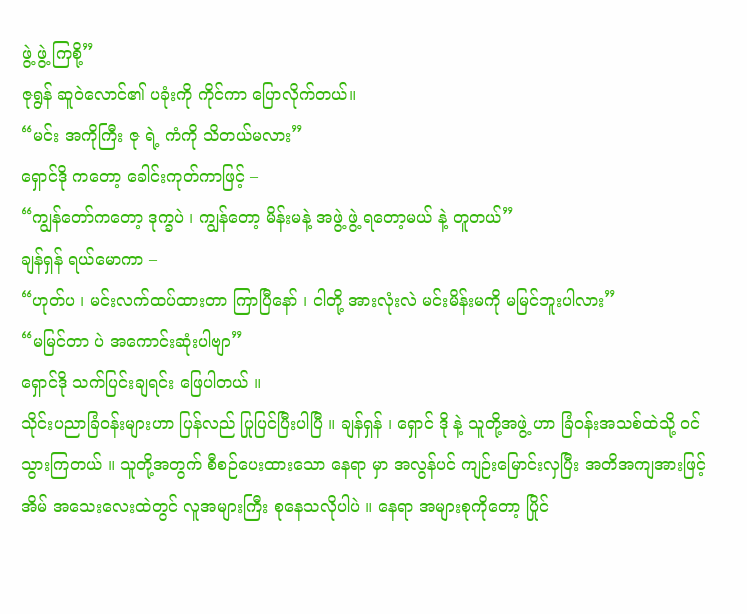ဖွဲ့ ဖွဲ့ ကြစို့”
ဇုရွန် ဆူဝဲလောင်၏ ပခုံးကို ကိုင်ကာ ပြောလိုက်တယ်။
“မင်း အကိုကြီး ဇု ရဲ့ ကံကို သိတယ်မလား”
ရှောင်ဒို ကတော့ ခေါင်းကုတ်ကာဖြင့် –
“ကျွန်တော်ကတော့ ဒုက္ခပဲ ၊ ကျွန်တော့ မိန်းမနဲ့ အဖွဲ့ ဖွဲ့ ရတော့မယ် နဲ့ တူတယ်”
ချန်ရှန် ရယ်မောကာ –
“ဟုတ်ပ ၊ မင်းလက်ထပ်ထားတာ ကြာပြီနော် ၊ ငါတို့ အားလုံးလဲ မင်းမိန်းမကို မမြင်ဘူးပါလား”
“မမြင်တာ ပဲ အကောင်းဆုံးပါဗျာ”
ရှောင်ဒို သက်ပြင်းချရင်း ဖြေပါတယ် ။
သိုင်းပညာခြံဝန်းများဟာ ပြန်လည် ပြုပြင်ပြီးပါပြီ ။ ချန်ရှန် ၊ ရှောင် ဒို နဲ့ သူတို့အဖွဲ့ ဟာ ခြံဝန်းအသစ်ထဲသို့ ၀င် သွားကြတယ် ။ သူတို့အတွက် စီစဉ်ပေးထားသော နေရာ မှာ အလွန်ပင် ကျဉ်းမြောင်းလှပြီး အတိအကျအားဖြင့် အိမ် အသေးလေးထဲတွင် လူအများကြီး စုနေသလိုပါပဲ ။ နေရာ အများစုကိုတော့ ပြိုင်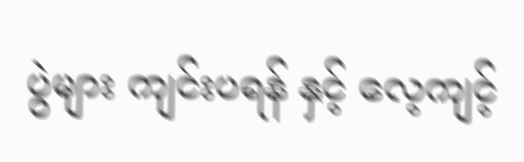ပွဲများ ကျင်းပရန် နှင့် လေ့ကျင့်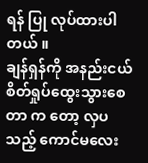ရန် ပြု လုပ်ထားပါတယ် ။
ချန်ရှန်ကို အနည်းငယ် စိတ်ရှုပ်ထွေးသွားစေတာ က တော့ လှပသည့် ကောင်မလေး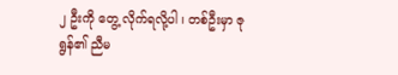၂ ဦးကို တွေ့ လိုက်ရလို့ပါ ၊ တစ်ဦးမှာ ဇုရွန်၏ ညီမ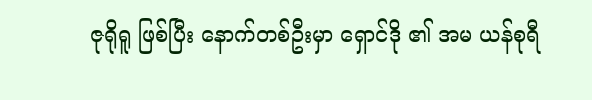ဇုရိုရူ ဖြစ်ပြီး နောက်တစ်ဦးမှာ ရှောင်ဒို ၏ အမ ယန်စုရီ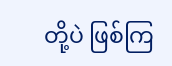တို့ပဲ ဖြစ်ကြ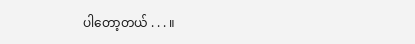ပါတော့တယ် . . . ။